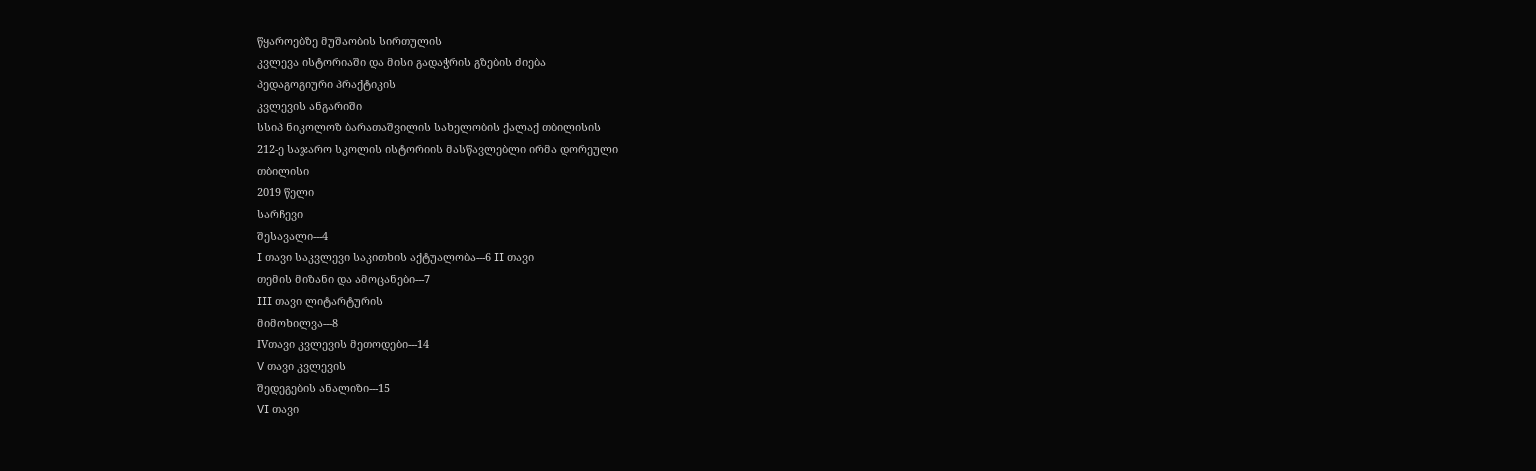წყაროებზე მუშაობის სირთულის
კვლევა ისტორიაში და მისი გადაჭრის გზების ძიება
პედაგოგიური პრაქტიკის
კვლევის ანგარიში
სსიპ ნიკოლოზ ბარათაშვილის სახელობის ქალაქ თბილისის
212-ე საჯარო სკოლის ისტორიის მასწავლებლი ირმა დორეული
თბილისი
2019 წელი
სარჩევი
შესავალი---4
I თავი საკვლევი საკითხის აქტუალობა---6 II თავი
თემის მიზანი და ამოცანები---7
III თავი ლიტარტურის
მიმოხილვა---8
IVთავი კვლევის მეთოდები---14
V თავი კვლევის
შედეგების ანალიზი---15
VI თავი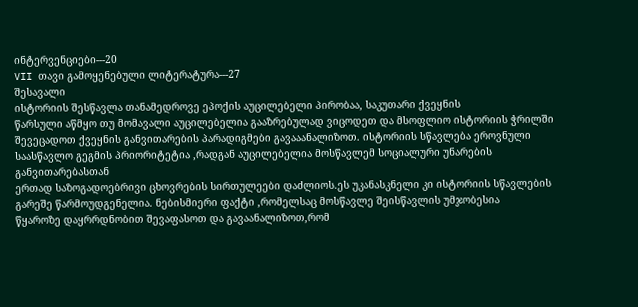ინტერვენციები---20
VII თავი გამოყენებული ლიტერატურა---27
შესავალი
ისტორიის შესწავლა თანამედროვე ეპოქის აუცილებელი პირობაა, საკუთარი ქვეყნის
წარსული აწმყო თუ მომავალი აუცილებელია გააზრებულად ვიცოდეთ და მსოფლიო ისტორიის ჭრილში
შევეცადოთ ქვეყნის განვითარების პარადიგმები გავააანალიზოთ. ისტორიის სწავლება ეროვნული
საასწავლო გეგმის პრიორიტეტია ,რადგან აუცილებელია მოსწავლემ სოციალური უნარების განვითარებასთან
ერთად საზოგადოებრივი ცხოვრების სირთულეები დაძლიოს.ეს უკანასკნელი კი ისტორიის სწავლების
გარეშე წარმოუდგენელია. ნებისმიერი ფაქტი ,რომელსაც მოსწავლე შეისწავლის უმჯობესია
წყაროზე დაყრრდნობით შევაფასოთ და გავაანალიზოთ,რომ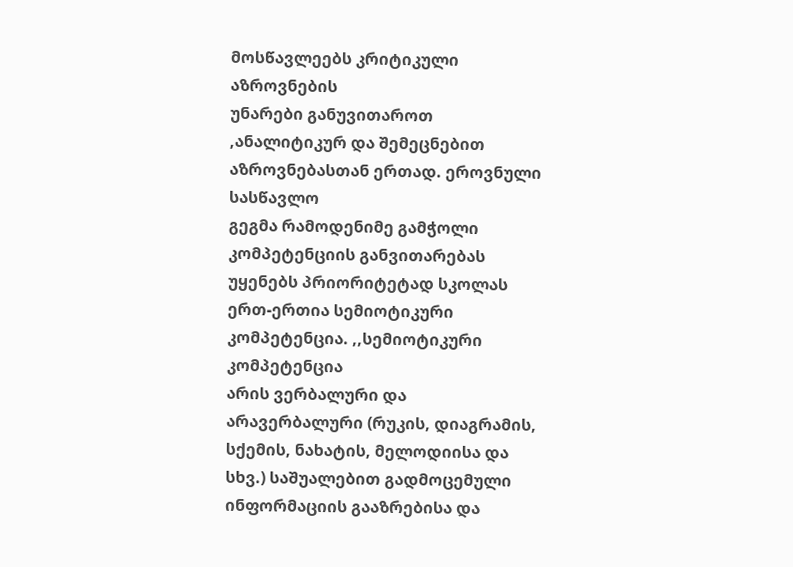მოსწავლეებს კრიტიკული აზროვნების
უნარები განუვითაროთ ,ანალიტიკურ და შემეცნებით აზროვნებასთან ერთად. ეროვნული სასწავლო
გეგმა რამოდენიმე გამჭოლი კომპეტენციის განვითარებას უყენებს პრიორიტეტად სკოლას ერთ-ერთია სემიოტიკური კომპეტენცია. ,,სემიოტიკური კომპეტენცია
არის ვერბალური და არავერბალური (რუკის, დიაგრამის, სქემის, ნახატის, მელოდიისა და
სხვ.) საშუალებით გადმოცემული ინფორმაციის გააზრებისა და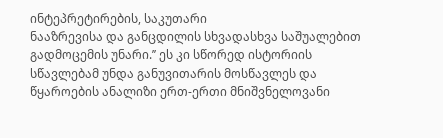ინტეპრეტირების, საკუთარი
ნააზრევისა და განცდილის სხვადასხვა საშუალებით გადმოცემის უნარი.’’ ეს კი სწორედ ისტორიის
სწავლებამ უნდა განუვითარის მოსწავლეს და წყაროების ანალიზი ერთ-ერთი მნიშვნელოვანი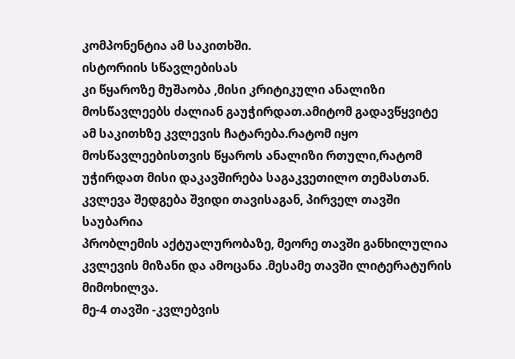კომპონენტია ამ საკითხში.
ისტორიის სწავლებისას
კი წყაროზე მუშაობა ,მისი კრიტიკული ანალიზი მოსწავლეებს ძალიან გაუჭირდათ.ამიტომ გადავწყვიტე
ამ საკითხზე კვლევის ჩატარება.რატომ იყო მოსწავლეებისთვის წყაროს ანალიზი რთული,რატომ
უჭირდათ მისი დაკავშირება საგაკვეთილო თემასთან.
კვლევა შედგება შვიდი თავისაგან, პირველ თავში საუბარია
პრობლემის აქტუალურობაზე, მეორე თავში განხილულია
კვლევის მიზანი და ამოცანა .მესამე თავში ლიტერატურის მიმოხილვა.
მე-4 თავში -კვლებვის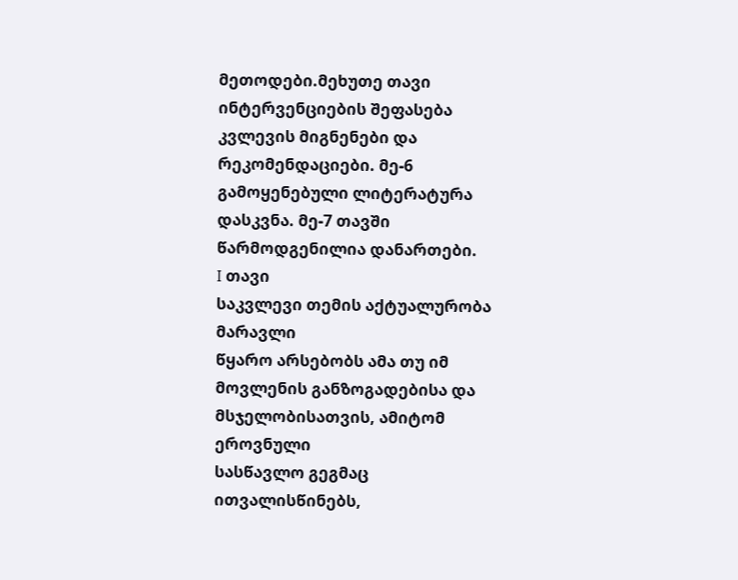მეთოდები.მეხუთე თავი ინტერვენციების შეფასება კვლევის მიგნენები და
რეკომენდაციები. მე-6 გამოყენებული ლიტერატურა
დასკვნა. მე-7 თავში წარმოდგენილია დანართები.
I თავი
საკვლევი თემის აქტუალურობა
მარავლი
წყარო არსებობს ამა თუ იმ მოვლენის განზოგადებისა და მსჯელობისათვის, ამიტომ ეროვნული
სასწავლო გეგმაც ითვალისწინებს,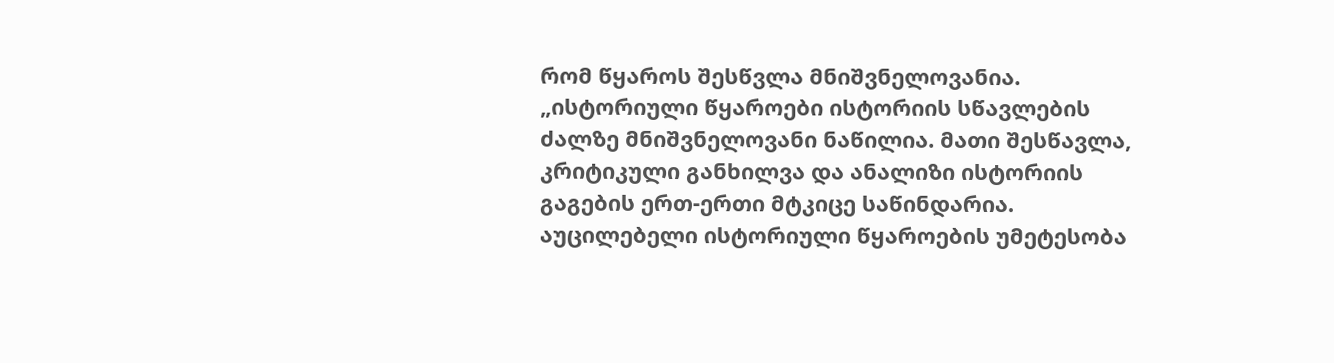რომ წყაროს შესწვლა მნიშვნელოვანია. „ისტორიული წყაროები ისტორიის სწავლების ძალზე მნიშვნელოვანი ნაწილია. მათი შესწავლა, კრიტიკული განხილვა და ანალიზი ისტორიის გაგების ერთ-ერთი მტკიცე საწინდარია. აუცილებელი ისტორიული წყაროების უმეტესობა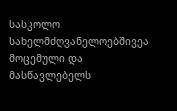სასკოლო სახელმძღვანელოებშივეა მოცემული და მასწავლებელს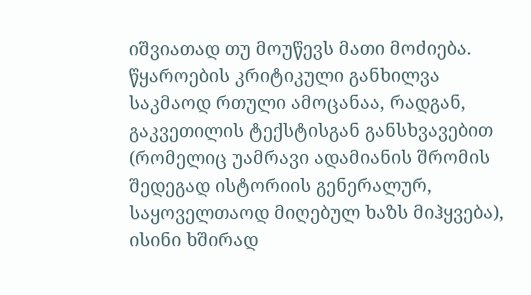იშვიათად თუ მოუწევს მათი მოძიება. წყაროების კრიტიკული განხილვა საკმაოდ რთული ამოცანაა, რადგან, გაკვეთილის ტექსტისგან განსხვავებით (რომელიც უამრავი ადამიანის შრომის შედეგად ისტორიის გენერალურ, საყოველთაოდ მიღებულ ხაზს მიჰყვება), ისინი ხშირად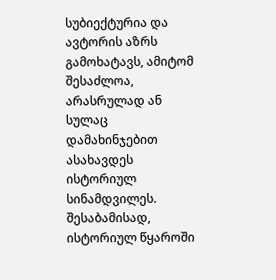სუბიექტურია და ავტორის აზრს გამოხატავს, ამიტომ შესაძლოა, არასრულად ან სულაც დამახინჯებით ასახავდეს ისტორიულ სინამდვილეს. შესაბამისად, ისტორიულ წყაროში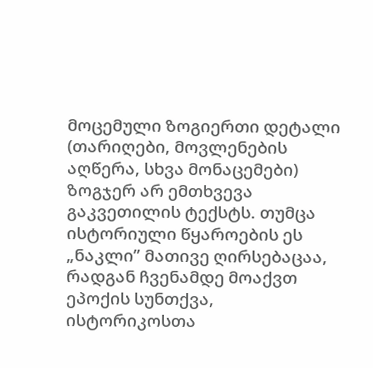მოცემული ზოგიერთი დეტალი (თარიღები, მოვლენების აღწერა, სხვა მონაცემები) ზოგჯერ არ ემთხვევა გაკვეთილის ტექსტს. თუმცა ისტორიული წყაროების ეს „ნაკლი” მათივე ღირსებაცაა, რადგან ჩვენამდე მოაქვთ ეპოქის სუნთქვა, ისტორიკოსთა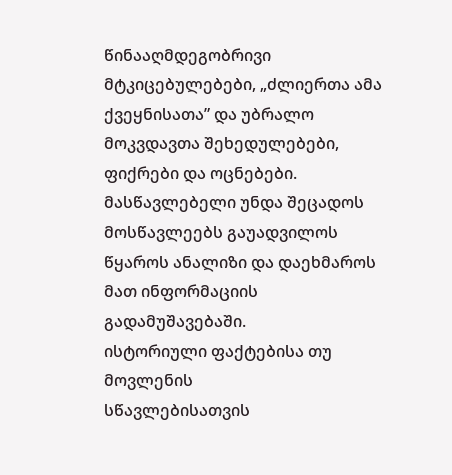წინააღმდეგობრივი მტკიცებულებები, „ძლიერთა ამა ქვეყნისათა” და უბრალო მოკვდავთა შეხედულებები, ფიქრები და ოცნებები.
მასწავლებელი უნდა შეცადოს
მოსწავლეებს გაუადვილოს წყაროს ანალიზი და დაეხმაროს მათ ინფორმაციის
გადამუშავებაში.
ისტორიული ფაქტებისა თუ მოვლენის
სწავლებისათვის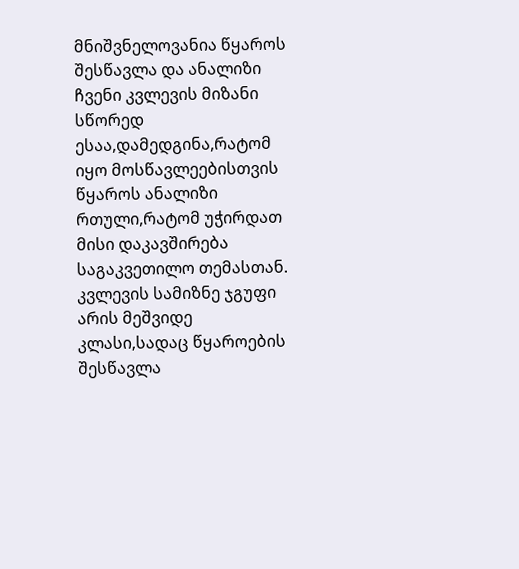მნიშვნელოვანია წყაროს შესწავლა და ანალიზი ჩვენი კვლევის მიზანი
სწორედ ესაა,დამედგინა,რატომ იყო მოსწავლეებისთვის წყაროს ანალიზი
რთული,რატომ უჭირდათ მისი დაკავშირება საგაკვეთილო თემასთან.
კვლევის სამიზნე ჯგუფი არის მეშვიდე კლასი,სადაც წყაროების
შესწავლა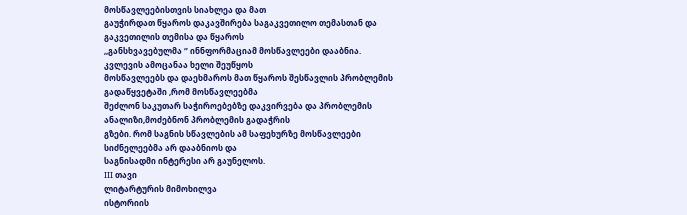მოსწავლეებისთვის სიახლეა და მათ
გაუჭირდათ წყაროს დაკავშირება საგაკვეთილო თემასთან და გაკვეთილის თემისა და წყაროს
,,განსხვავებულმა ‘’ ინნფორმაციამ მოსწავლეები დააბნია.
კვლევის ამოცანაა ხელი შეუწყოს
მოსწავლეებს და დაეხმაროს მათ წყაროს შესწავლის პრობლემის გადაწყვეტაში ,რომ მოსწავლეებმა
შეძლონ საკუთარ საჭიროებებზე დაკვირვება და პრობლემის ანალიზი,მოძებნონ პრობლემის გადაჭრის
გზები. რომ საგნის სწავლების ამ საფეხურზე მოსწავლეები სიძნელეებმა არ დააბნიოს და
საგნისადმი ინტერესი არ გაუნელოს.
III თავი
ლიტარტურის მიმოხილვა
ისტორიის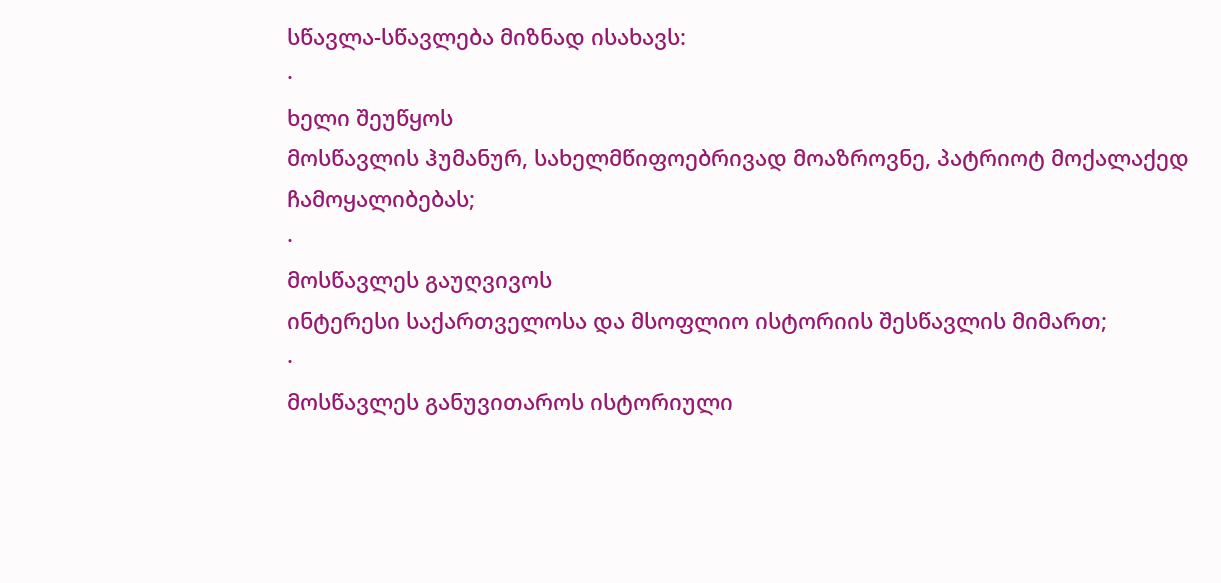სწავლა-სწავლება მიზნად ისახავს:
·
ხელი შეუწყოს
მოსწავლის ჰუმანურ, სახელმწიფოებრივად მოაზროვნე, პატრიოტ მოქალაქედ
ჩამოყალიბებას;
·
მოსწავლეს გაუღვივოს
ინტერესი საქართველოსა და მსოფლიო ისტორიის შესწავლის მიმართ;
·
მოსწავლეს განუვითაროს ისტორიული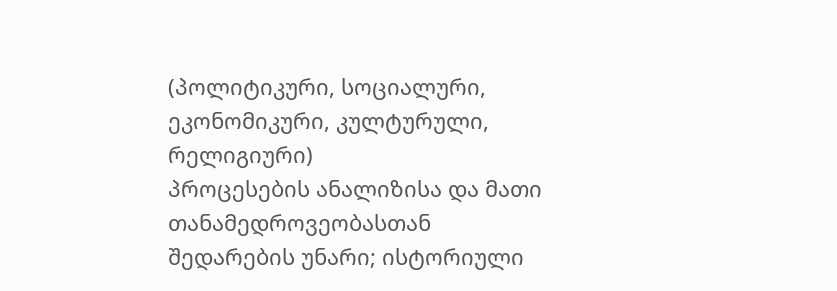(პოლიტიკური, სოციალური, ეკონომიკური, კულტურული, რელიგიური)
პროცესების ანალიზისა და მათი თანამედროვეობასთან
შედარების უნარი; ისტორიული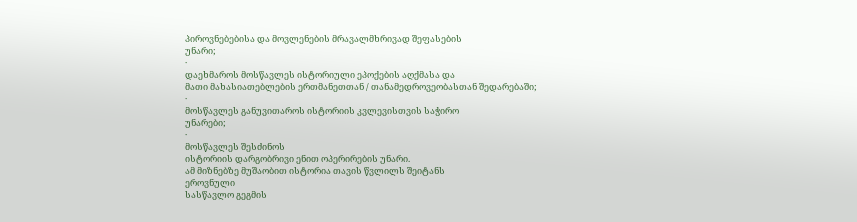პიროვნებებისა და მოვლენების მრავალმხრივად შეფასების
უნარი;
·
დაეხმაროს მოსწავლეს ისტორიული ეპოქების აღქმასა და
მათი მახასიათებლების ერთმანეთთან / თანამედროვეობასთან შედარებაში;
·
მოსწავლეს განუვითაროს ისტორიის კვლევისთვის საჭირო
უნარები;
·
მოსწავლეს შესძინოს
ისტორიის დარგობრივი ენით ოპერირების უნარი.
ამ მიზნებზე მუშაობით ისტორია თავის წვლილს შეიტანს
ეროვნული
სასწავლო გეგმის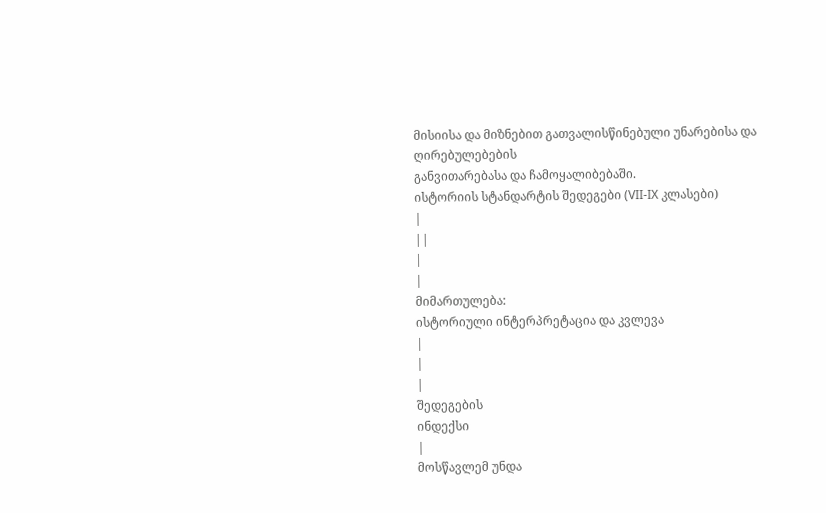მისიისა და მიზნებით გათვალისწინებული უნარებისა და ღირებულებების
განვითარებასა და ჩამოყალიბებაში.
ისტორიის სტანდარტის შედეგები (VII-IX კლასები)
|
||
|
|
მიმართულება:
ისტორიული ინტერპრეტაცია და კვლევა
|
|
|
შედეგების
ინდექსი
|
მოსწავლემ უნდა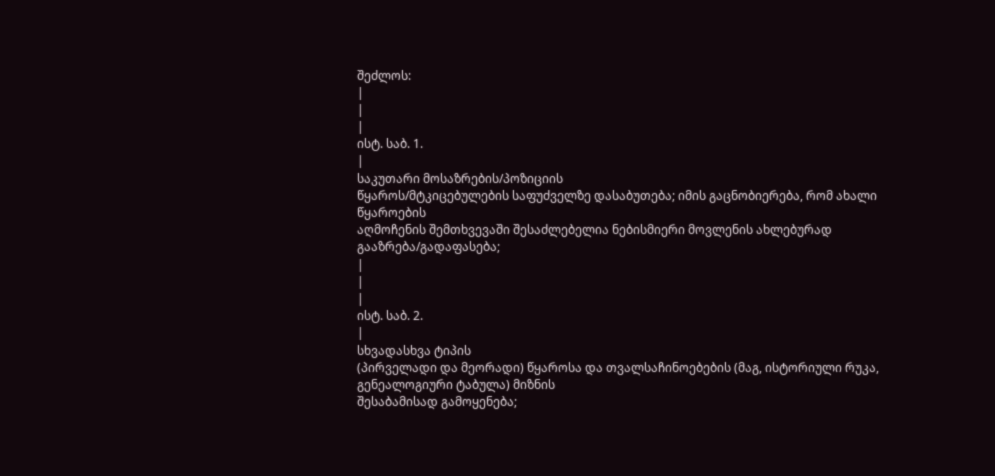შეძლოს:
|
|
|
ისტ. საბ. 1.
|
საკუთარი მოსაზრების/პოზიციის
წყაროს/მტკიცებულების საფუძველზე დასაბუთება; იმის გაცნობიერება, რომ ახალი წყაროების
აღმოჩენის შემთხვევაში შესაძლებელია ნებისმიერი მოვლენის ახლებურად გააზრება/გადაფასება;
|
|
|
ისტ. საბ. 2.
|
სხვადასხვა ტიპის
(პირველადი და მეორადი) წყაროსა და თვალსაჩინოებების (მაგ, ისტორიული რუკა, გენეალოგიური ტაბულა) მიზნის
შესაბამისად გამოყენება;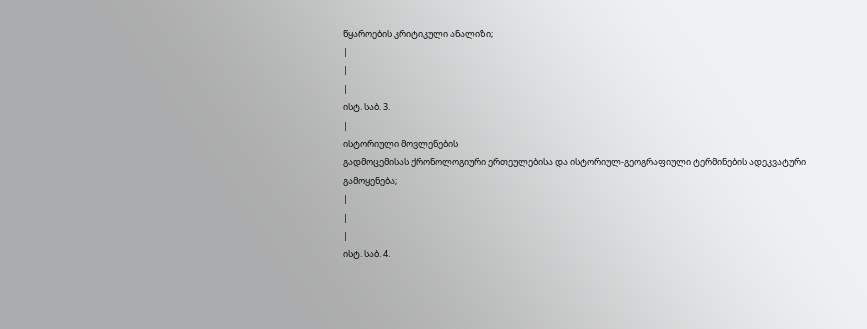წყაროების კრიტიკული ანალიზი;
|
|
|
ისტ. საბ. 3.
|
ისტორიული მოვლენების
გადმოცემისას ქრონოლოგიური ერთეულებისა და ისტორიულ-გეოგრაფიული ტერმინების ადეკვატური
გამოყენება;
|
|
|
ისტ. საბ. 4.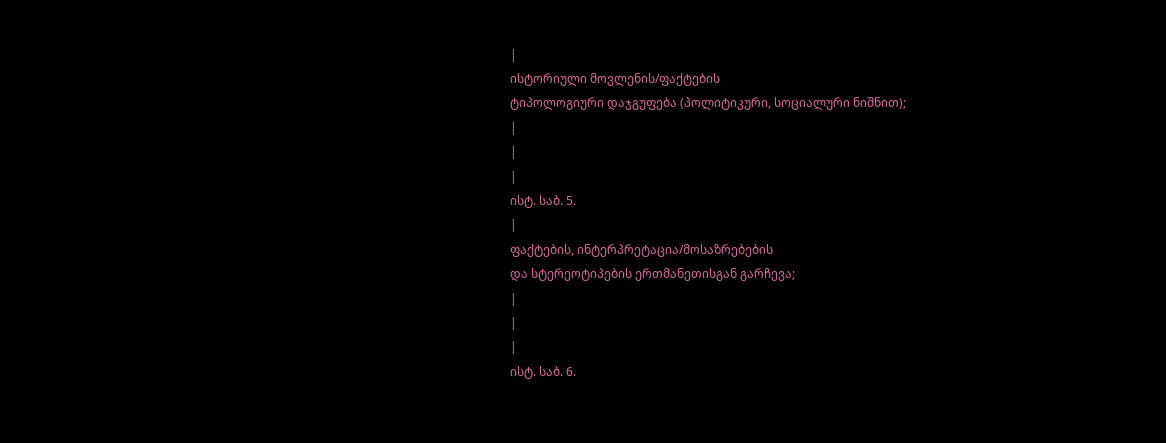|
ისტორიული მოვლენის/ფაქტების
ტიპოლოგიური დაჯგუფება (პოლიტიკური, სოციალური ნიშნით);
|
|
|
ისტ. საბ. 5.
|
ფაქტების, ინტერპრეტაცია/მოსაზრებების
და სტერეოტიპების ერთმანეთისგან გარჩევა;
|
|
|
ისტ. საბ. 6.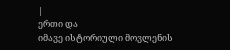|
ერთი და
იმავე ისტორიული მოვლენის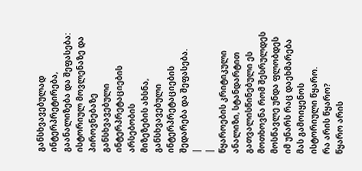განსხვავებულად ინტერპრეტირება, გაანალიზება და შეფასება:
ისტორიულ მოვლენაზე და პიროვნებაზე განსხვავებული ინტერპრეტაციების არსებობის
მიზეზების ახსნა, განსხვავებული ინტერპრეტაციების შედარება და შეფასება.
|
|
წყაროების კრიტიკული ანალიზი, სტანდარტით
გათვალისწინებული ეს მოთხოვნა რომ შესრულდეს
მოსწავლე უნდა ფლობდეს იმ უნარს რაც დაეხმარება მას გამოიყენოს ისტორიული წყარო.
რა არის წყარო?
წყარო არის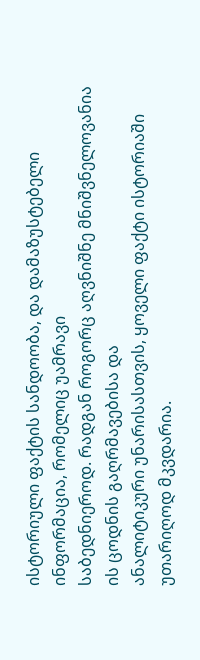ისტორიული ფაქტის სანდოობა, და დამაზუსტებელი ინფორმაცია, რომელიც უამრავი
საბედნიეროდ. რადგან როგორც აღვნიშნე მნიშვნელოვანია ის ცოდნის გაღრმავებისა და
ანალიტიკური უნარისასთვის, ყოველი ფაქტი ისტორიაში უთარიღოდ მკვდარია.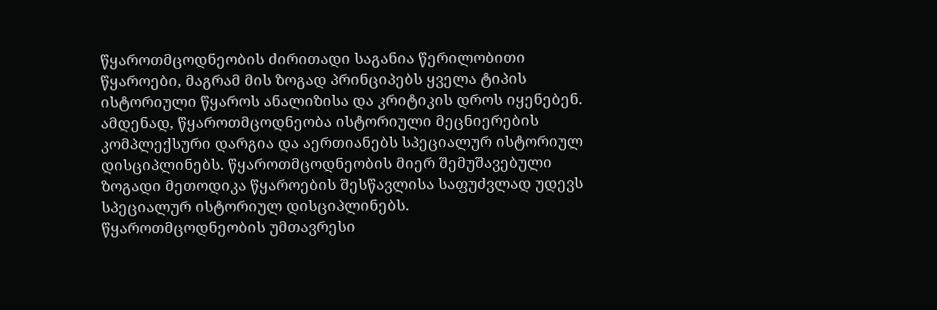წყაროთმცოდნეობის ძირითადი საგანია წერილობითი წყაროები, მაგრამ მის ზოგად პრინციპებს ყველა ტიპის ისტორიული წყაროს ანალიზისა და კრიტიკის დროს იყენებენ. ამდენად, წყაროთმცოდნეობა ისტორიული მეცნიერების კომპლექსური დარგია და აერთიანებს სპეციალურ ისტორიულ დისციპლინებს. წყაროთმცოდნეობის მიერ შემუშავებული ზოგადი მეთოდიკა წყაროების შესწავლისა საფუძვლად უდევს სპეციალურ ისტორიულ დისციპლინებს.
წყაროთმცოდნეობის უმთავრესი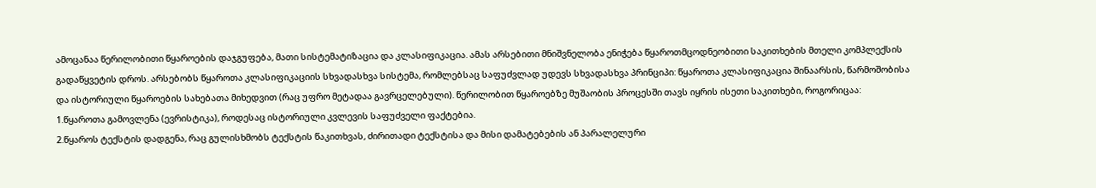ამოცანაა წერილობითი წყაროების დაჯგუფება, მათი სისტემატიზაცია და კლასიფიკაცია. ამას არსებითი მნიშვნელობა ენიჭება წყაროთმცოდნეობითი საკითხების მთელი კომპლექსის გადაწყვეტის დროს. არსებობს წყაროთა კლასიფიკაციის სხვადასხვა სისტემა, რომლებსაც საფუძვლად უდევს სხვადასხვა პრინციპი: წყაროთა კლასიფიკაცია შინაარსის, წარმოშობისა და ისტორიული წყაროების სახებათა მიხედვით (რაც უფრო მეტადაა გავრცელებული). წერილობით წყაროებზე მუშაობის პროცესში თავს იყრის ისეთი საკითხები, როგორიცაა:
1.წყაროთა გამოვლენა (ევრისტიკა), როდესაც ისტორიული კვლევის საფუძველი ფაქტებია.
2.წყაროს ტექსტის დადგენა, რაც გულისხმობს ტექსტის წაკითხვას, ძირითადი ტექსტისა და მისი დამატებების ან პარალელური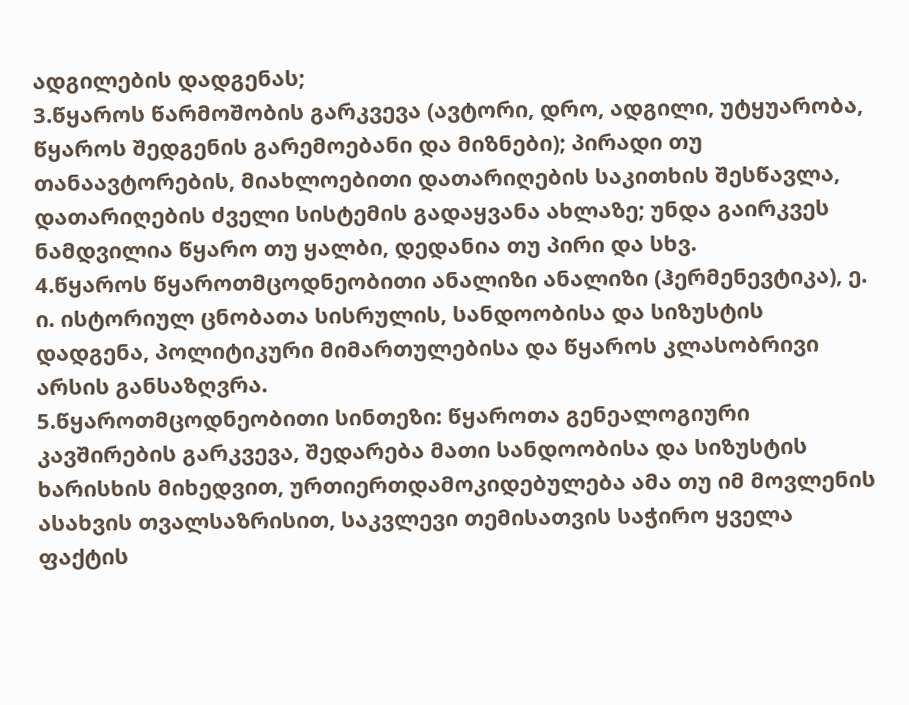ადგილების დადგენას;
3.წყაროს წარმოშობის გარკვევა (ავტორი, დრო, ადგილი, უტყუარობა, წყაროს შედგენის გარემოებანი და მიზნები); პირადი თუ თანაავტორების, მიახლოებითი დათარიღების საკითხის შესწავლა, დათარიღების ძველი სისტემის გადაყვანა ახლაზე; უნდა გაირკვეს ნამდვილია წყარო თუ ყალბი, დედანია თუ პირი და სხვ.
4.წყაროს წყაროთმცოდნეობითი ანალიზი ანალიზი (ჰერმენევტიკა), ე. ი. ისტორიულ ცნობათა სისრულის, სანდოობისა და სიზუსტის დადგენა, პოლიტიკური მიმართულებისა და წყაროს კლასობრივი არსის განსაზღვრა.
5.წყაროთმცოდნეობითი სინთეზი: წყაროთა გენეალოგიური კავშირების გარკვევა, შედარება მათი სანდოობისა და სიზუსტის ხარისხის მიხედვით, ურთიერთდამოკიდებულება ამა თუ იმ მოვლენის ასახვის თვალსაზრისით, საკვლევი თემისათვის საჭირო ყველა ფაქტის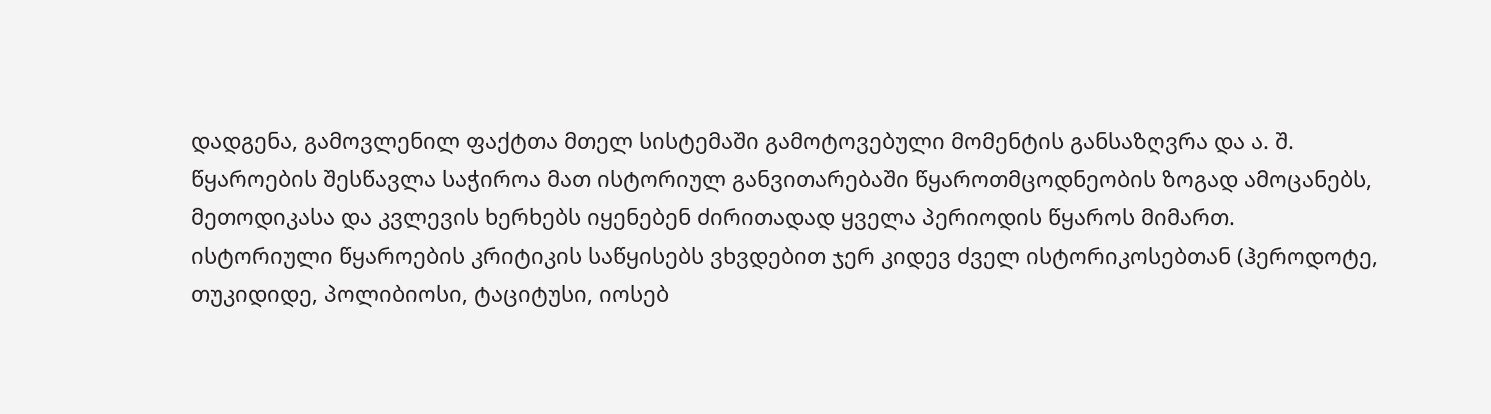დადგენა, გამოვლენილ ფაქტთა მთელ სისტემაში გამოტოვებული მომენტის განსაზღვრა და ა. შ.
წყაროების შესწავლა საჭიროა მათ ისტორიულ განვითარებაში წყაროთმცოდნეობის ზოგად ამოცანებს, მეთოდიკასა და კვლევის ხერხებს იყენებენ ძირითადად ყველა პერიოდის წყაროს მიმართ.
ისტორიული წყაროების კრიტიკის საწყისებს ვხვდებით ჯერ კიდევ ძველ ისტორიკოსებთან (ჰეროდოტე, თუკიდიდე, პოლიბიოსი, ტაციტუსი, იოსებ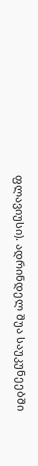ფლავიუსი). ადრინდელ შუა საუკუნეებში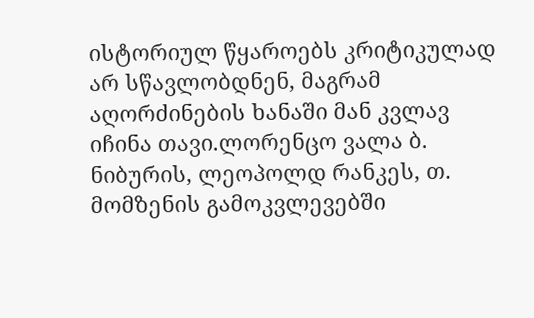ისტორიულ წყაროებს კრიტიკულად არ სწავლობდნენ, მაგრამ აღორძინების ხანაში მან კვლავ იჩინა თავი.ლორენცო ვალა ბ. ნიბურის, ლეოპოლდ რანკეს, თ. მომზენის გამოკვლევებში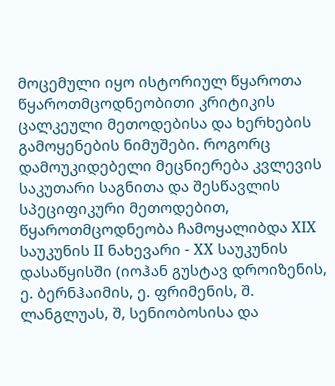მოცემული იყო ისტორიულ წყაროთა წყაროთმცოდნეობითი კრიტიკის ცალკეული მეთოდებისა და ხერხების გამოყენების ნიმუშები. როგორც დამოუკიდებელი მეცნიერება კვლევის საკუთარი საგნითა და შესწავლის სპეციფიკური მეთოდებით, წყაროთმცოდნეობა ჩამოყალიბდა XIX საუკუნის II ნახევარი - XX საუკუნის დასაწყისში (იოჰან გუსტავ დროიზენის, ე. ბერნჰაიმის, ე. ფრიმენის, შ. ლანგლუას, შ, სენიობოსისა და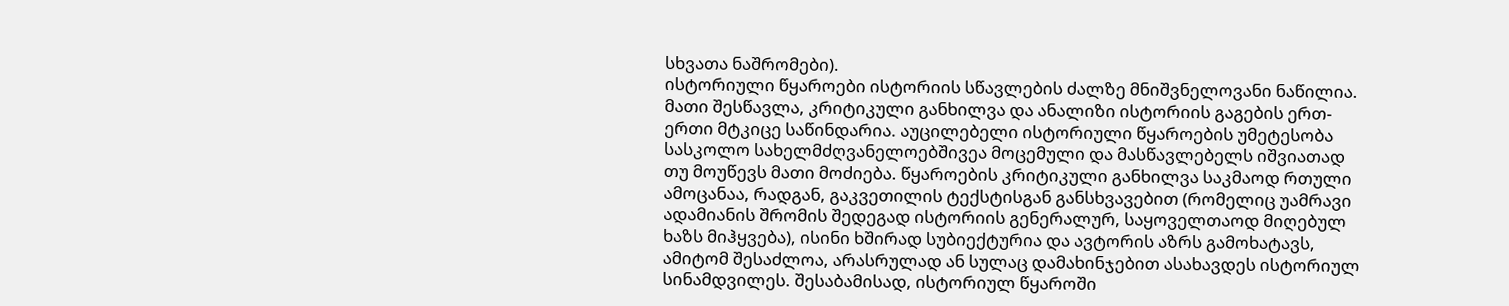სხვათა ნაშრომები).
ისტორიული წყაროები ისტორიის სწავლების ძალზე მნიშვნელოვანი ნაწილია. მათი შესწავლა, კრიტიკული განხილვა და ანალიზი ისტორიის გაგების ერთ-ერთი მტკიცე საწინდარია. აუცილებელი ისტორიული წყაროების უმეტესობა სასკოლო სახელმძღვანელოებშივეა მოცემული და მასწავლებელს იშვიათად თუ მოუწევს მათი მოძიება. წყაროების კრიტიკული განხილვა საკმაოდ რთული ამოცანაა, რადგან, გაკვეთილის ტექსტისგან განსხვავებით (რომელიც უამრავი ადამიანის შრომის შედეგად ისტორიის გენერალურ, საყოველთაოდ მიღებულ ხაზს მიჰყვება), ისინი ხშირად სუბიექტურია და ავტორის აზრს გამოხატავს, ამიტომ შესაძლოა, არასრულად ან სულაც დამახინჯებით ასახავდეს ისტორიულ სინამდვილეს. შესაბამისად, ისტორიულ წყაროში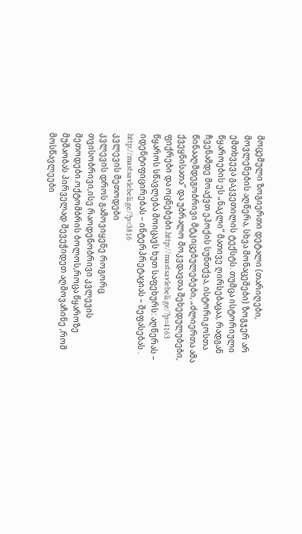მოცემული ზოგიერთი დეტალი (თარიღები, მოვლენების აღწერა, სხვა მონაცემები) ზოგჯერ არ ემთხვევა გაკვეთილის ტექსტს. თუმცა ისტორიული წყაროების ეს „ნაკლი” მათივე ღირსებაცაა, რადგან ჩვენამდე მოაქვთ ეპოქის სუნთქვა, ისტორიკოსთა წინააღმდეგობრივი მტკიცებულებები, „ძლიერთა ამა ქვეყნისათა” და უბრალო მოკვდავთა შეხედულებები, ფიქრები და ოცნებები.http://mastsavlebeli.ge/?p=4163
წყაროს სწავლება მოიცავს ხუთ საფეხურს: აღწერას – იდენტიფიცირებას – ინტერპრეტაციას – შეფასებას . http://mastsavlebeli.ge/?p=3816
კვლევის მეთოდები
კვლევის დროს გამოვიყენე როგორც თვისობრივი,ისე რაოდენობრივი კვლევის მეთოდები.ოქტომბრის ბოლოს,როცა წყაროზე მუშაობას პირველად შევეჭიდეთ აღმოვაჩინე ,რომ მოსწავლეები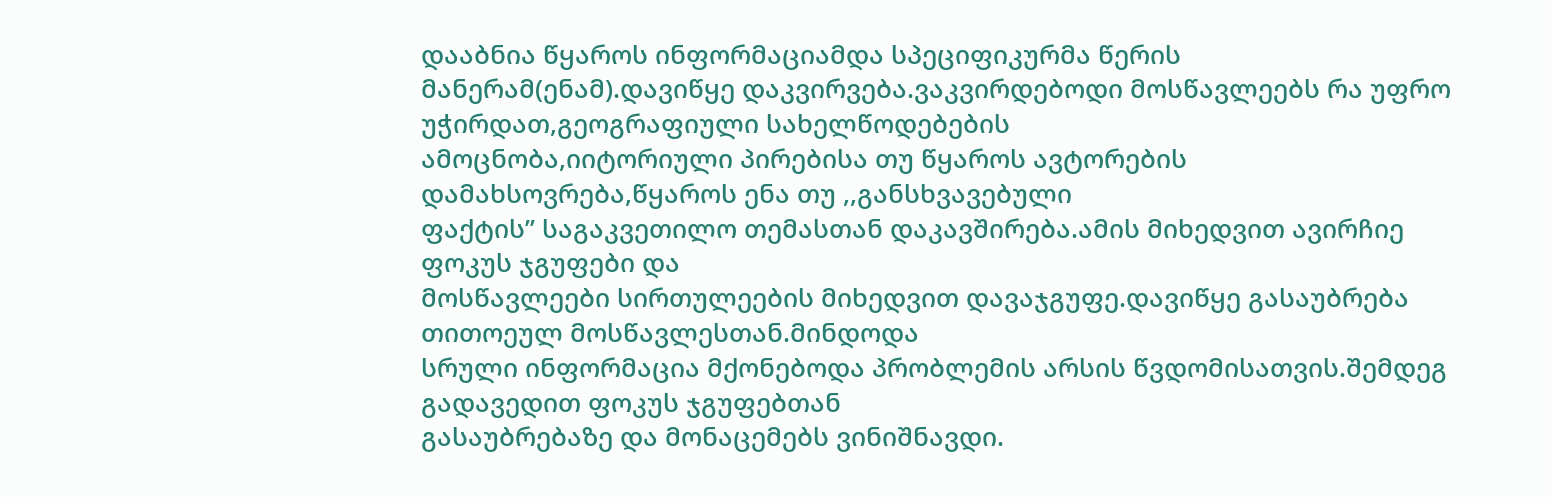დააბნია წყაროს ინფორმაციამდა სპეციფიკურმა წერის მანერამ(ენამ).დავიწყე დაკვირვება.ვაკვირდებოდი მოსწავლეებს რა უფრო უჭირდათ,გეოგრაფიული სახელწოდებების
ამოცნობა,იიტორიული პირებისა თუ წყაროს ავტორების დამახსოვრება,წყაროს ენა თუ ,,განსხვავებული
ფაქტის’’ საგაკვეთილო თემასთან დაკავშირება.ამის მიხედვით ავირჩიე ფოკუს ჯგუფები და
მოსწავლეები სირთულეების მიხედვით დავაჯგუფე.დავიწყე გასაუბრება თითოეულ მოსწავლესთან.მინდოდა
სრული ინფორმაცია მქონებოდა პრობლემის არსის წვდომისათვის.შემდეგ გადავედით ფოკუს ჯგუფებთან
გასაუბრებაზე და მონაცემებს ვინიშნავდი.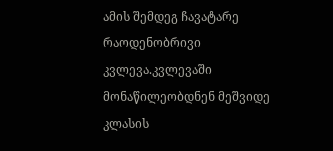ამის შემდეგ ჩავატარე რაოდენობრივი კვლევა.კვლევაში
მონაწილეობდნენ მეშვიდე კლასის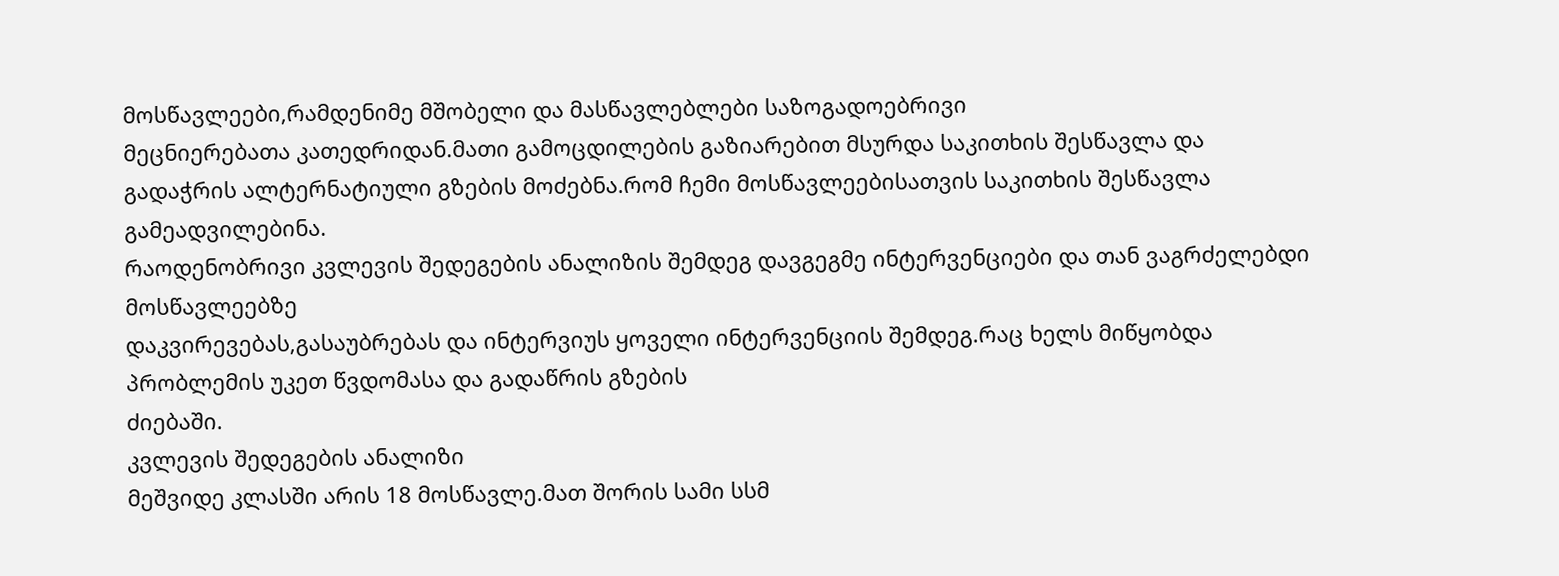მოსწავლეები,რამდენიმე მშობელი და მასწავლებლები საზოგადოებრივი
მეცნიერებათა კათედრიდან.მათი გამოცდილების გაზიარებით მსურდა საკითხის შესწავლა და
გადაჭრის ალტერნატიული გზების მოძებნა.რომ ჩემი მოსწავლეებისათვის საკითხის შესწავლა
გამეადვილებინა.
რაოდენობრივი კვლევის შედეგების ანალიზის შემდეგ დავგეგმე ინტერვენციები და თან ვაგრძელებდი მოსწავლეებზე
დაკვირევებას,გასაუბრებას და ინტერვიუს ყოველი ინტერვენციის შემდეგ.რაც ხელს მიწყობდა
პრობლემის უკეთ წვდომასა და გადაწრის გზების
ძიებაში.
კვლევის შედეგების ანალიზი
მეშვიდე კლასში არის 18 მოსწავლე.მათ შორის სამი სსმ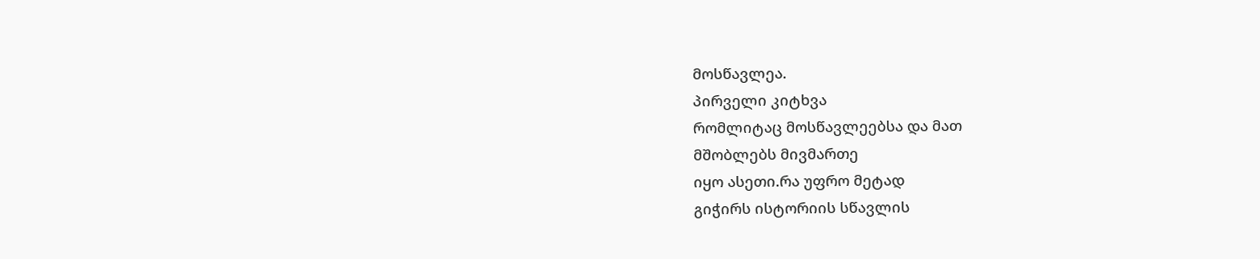მოსწავლეა.
პირველი კიტხვა
რომლიტაც მოსწავლეებსა და მათ
მშობლებს მივმართე
იყო ასეთი.რა უფრო მეტად
გიჭირს ისტორიის სწავლის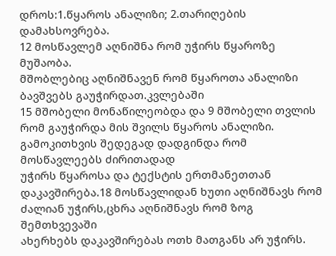დროს:1.წყაროს ანალიზი; 2.თარიღების დამახსოვრება.
12 მოსწავლემ აღნიშნა რომ უჭირს წყაროზე მუშაობა.
მშობლებიც აღნიშნავენ რომ წყაროთა ანალიზი ბავშვებს გაუჭირდათ.კვლებაში
15 მშობელი მონაწილეობდა და 9 მშობელი თვლის
რომ გაუჭირდა მის შვილს წყაროს ანალიზი.
გამოკითხვის შედეგად დადგინდა რომ მოსწავლეებს ძირითადად
უჭირს წყაროსა და ტექსტის ერთმანეთთან დაკავშირება.18 მოსწავლიდან ხუთი აღნიშნავს რომ
ძალიან უჭირს,ცხრა აღნიშნავს რომ ზოგ შემთხვევაში
ახერხებს დაკავშირებას ოთხ მათგანს არ უჭირს.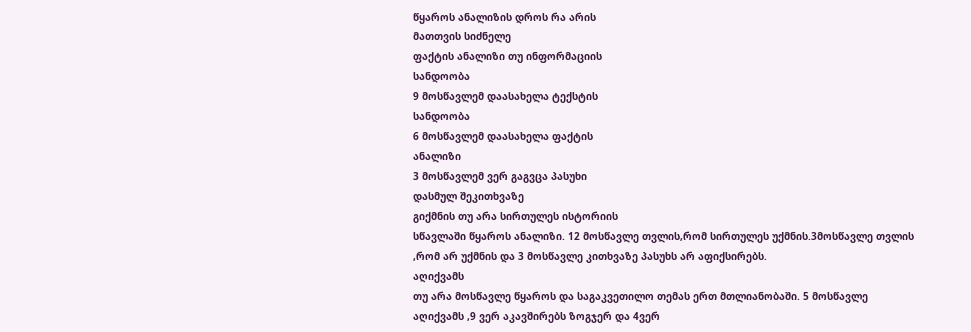წყაროს ანალიზის დროს რა არის
მათთვის სიძნელე
ფაქტის ანალიზი თუ ინფორმაციის
სანდოობა
9 მოსწავლემ დაასახელა ტექსტის
სანდოობა
6 მოსწავლემ დაასახელა ფაქტის
ანალიზი
3 მოსწავლემ ვერ გაგვცა პასუხი
დასმულ შეკითხვაზე
გიქმნის თუ არა სირთულეს ისტორიის
სწავლაში წყაროს ანალიზი. 12 მოსწავლე თვლის,რომ სირთულეს უქმნის.3მოსწავლე თვლის
,რომ არ უქმნის და 3 მოსწავლე კითხვაზე პასუხს არ აფიქსირებს.
აღიქვამს
თუ არა მოსწავლე წყაროს და საგაკვეთილო თემას ერთ მთლიანობაში. 5 მოსწავლე
აღიქვამს ,9 ვერ აკავშირებს ზოგჯერ და 4ვერ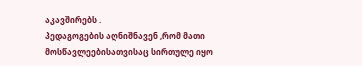აკავშირებს .
პედაგოგების აღნიშნავენ ,რომ მათი მოსწავლეებისათვისაც სირთულე იყო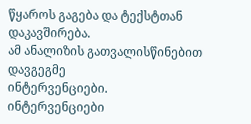წყაროს გაგება და ტექსტთან დაკავშირება.
ამ ანალიზის გათვალისწინებით დავგეგმე
ინტერვენციები.
ინტერვენციები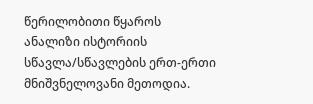წერილობითი წყაროს ანალიზი ისტორიის სწავლა/სწავლების ერთ-ერთი მნიშვნელოვანი მეთოდია.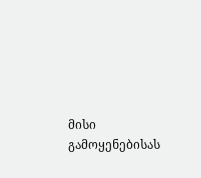მისი გამოყენებისას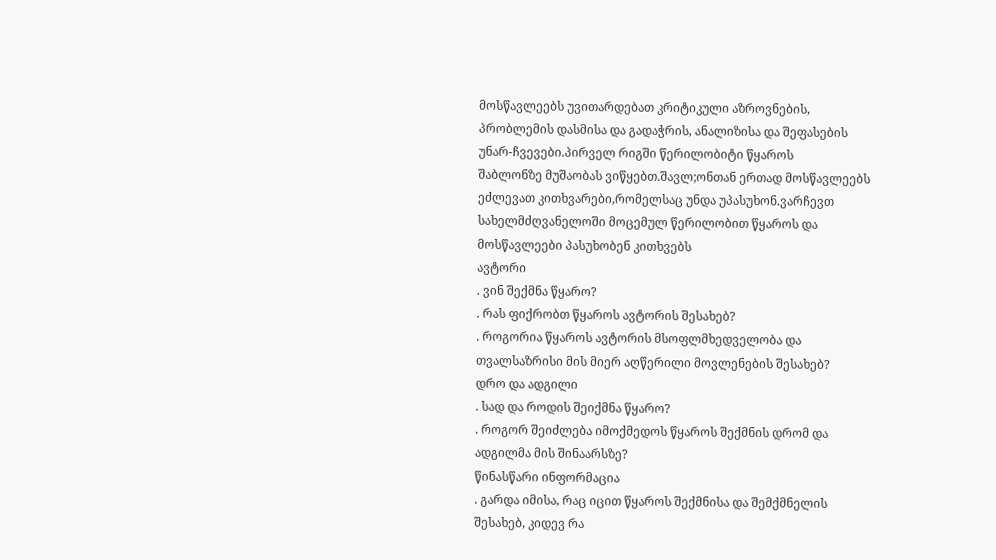მოსწავლეებს უვითარდებათ კრიტიკული აზროვნების, პრობლემის დასმისა და გადაჭრის, ანალიზისა და შეფასების უნარ-ჩვევები.პირველ რიგში წერილობიტი წყაროს
შაბლონზე მუშაობას ვიწყებთ.შავლ;ონთან ერთად მოსწავლეებს ეძლევათ კითხვარები,რომელსაც უნდა უპასუხონ.ვარჩევთ
სახელმძღვანელოში მოცემულ წერილობით წყაროს და მოსწავლეები პასუხობენ კითხვებს
ავტორი
. ვინ შექმნა წყარო?
. რას ფიქრობთ წყაროს ავტორის შესახებ?
. როგორია წყაროს ავტორის მსოფლმხედველობა და თვალსაზრისი მის მიერ აღწერილი მოვლენების შესახებ?
დრო და ადგილი
. სად და როდის შეიქმნა წყარო?
. როგორ შეიძლება იმოქმედოს წყაროს შექმნის დრომ და ადგილმა მის შინაარსზე?
წინასწარი ინფორმაცია
. გარდა იმისა, რაც იცით წყაროს შექმნისა და შემქმნელის შესახებ, კიდევ რა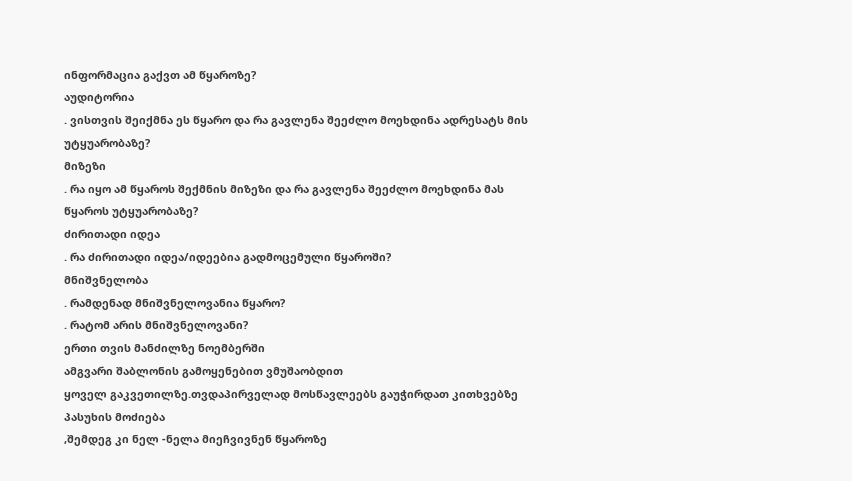ინფორმაცია გაქვთ ამ წყაროზე?
აუდიტორია
. ვისთვის შეიქმნა ეს წყარო და რა გავლენა შეეძლო მოეხდინა ადრესატს მის უტყუარობაზე?
მიზეზი
. რა იყო ამ წყაროს შექმნის მიზეზი და რა გავლენა შეეძლო მოეხდინა მას წყაროს უტყუარობაზე?
ძირითადი იდეა
. რა ძირითადი იდეა/იდეებია გადმოცემული წყაროში?
მნიშვნელობა
. რამდენად მნიშვნელოვანია წყარო?
. რატომ არის მნიშვნელოვანი?
ერთი თვის მანძილზე ნოემბერში
ამგვარი შაბლონის გამოყენებით ვმუშაობდით
ყოველ გაკვეთილზე.თვდაპირველად მოსწავლეებს გაუჭირდათ კითხვებზე პასუხის მოძიება
,შემდეგ კი ნელ -ნელა მიეჩვივნენ წყაროზე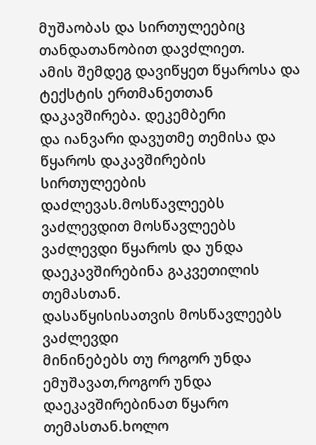მუშაობას და სირთულეებიც თანდათანობით დავძლიეთ.
ამის შემდეგ დავიწყეთ წყაროსა და
ტექსტის ერთმანეთთან დაკავშირება. დეკემბერი
და იანვარი დავუთმე თემისა და წყაროს დაკავშირების სირთულეების დაძლევას.მოსწავლეებს
ვაძლევდით მოსწავლეებს ვაძლევდი წყაროს და უნდა დაეკავშირებინა გაკვეთილის თემასთან.
დასაწყისისათვის მოსწავლეებს ვაძლევდი
მინინებებს თუ როგორ უნდა ემუშავათ,როგორ უნდა დაეკავშირებინათ წყარო თემასთან.ხოლო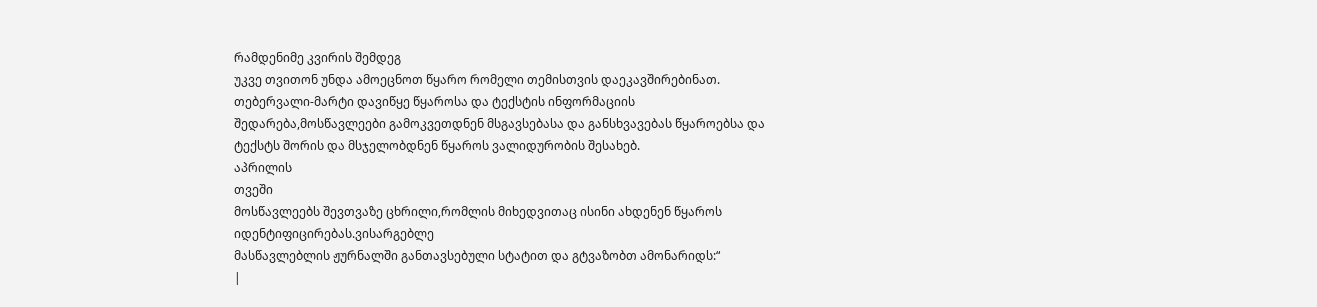რამდენიმე კვირის შემდეგ
უკვე თვითონ უნდა ამოეცნოთ წყარო რომელი თემისთვის დაეკავშირებინათ.
თებერვალი-მარტი დავიწყე წყაროსა და ტექსტის ინფორმაციის
შედარება,მოსწავლეები გამოკვეთდნენ მსგავსებასა და განსხვავებას წყაროებსა და
ტექსტს შორის და მსჯელობდნენ წყაროს ვალიდურობის შესახებ.
აპრილის
თვეში
მოსწავლეებს შევთვაზე ცხრილი,რომლის მიხედვითაც ისინი ახდენენ წყაროს იდენტიფიცირებას.ვისარგებლე
მასწავლებლის ჟურნალში განთავსებული სტატით და გტვაზობთ ამონარიდს:“
|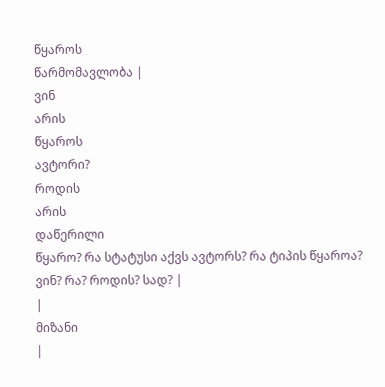წყაროს
წარმომავლობა |
ვინ
არის
წყაროს
ავტორი?
როდის
არის
დაწერილი
წყარო? რა სტატუსი აქვს ავტორს? რა ტიპის წყაროა? ვინ? რა? როდის? სად? |
|
მიზანი
|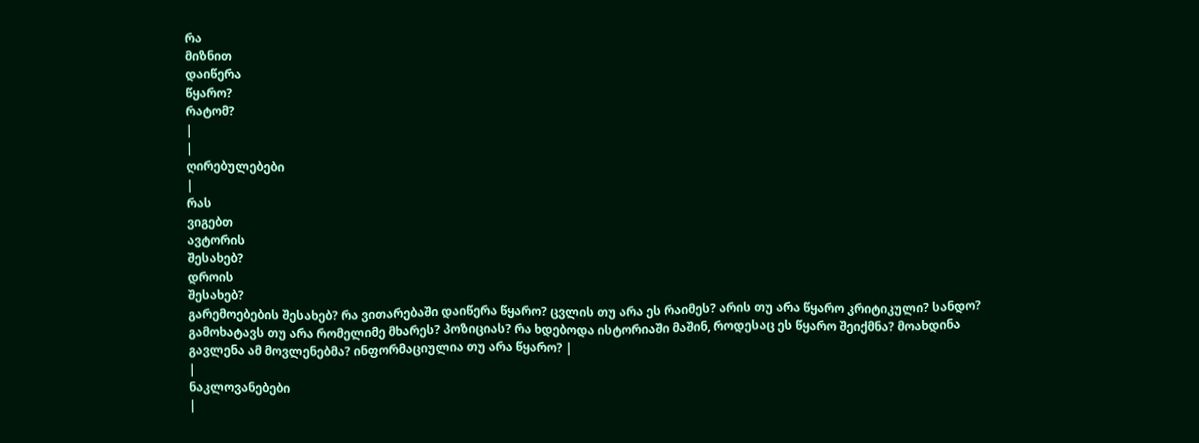რა
მიზნით
დაიწერა
წყარო?
რატომ?
|
|
ღირებულებები
|
რას
ვიგებთ
ავტორის
შესახებ?
დროის
შესახებ?
გარემოებების შესახებ? რა ვითარებაში დაიწერა წყარო? ცვლის თუ არა ეს რაიმეს? არის თუ არა წყარო კრიტიკული? სანდო? გამოხატავს თუ არა რომელიმე მხარეს? პოზიციას? რა ხდებოდა ისტორიაში მაშინ, როდესაც ეს წყარო შეიქმნა? მოახდინა გავლენა ამ მოვლენებმა? ინფორმაციულია თუ არა წყარო? |
|
ნაკლოვანებები
|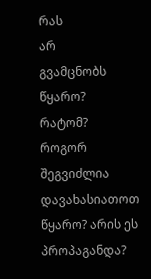რას
არ
გვამცნობს
წყარო?
რატომ?
როგორ
შეგვიძლია
დავახასიათოთ წყარო? არის ეს პროპაგანდა?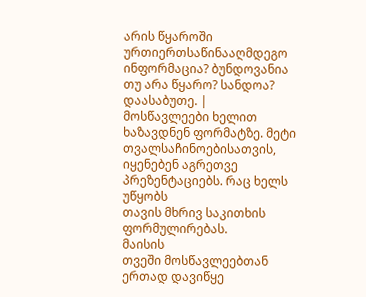არის წყაროში ურთიერთსაწინააღმდეგო ინფორმაცია? ბუნდოვანია თუ არა წყარო? სანდოა? დაასაბუთე. |
მოსწავლეები ხელით ხაზავდნენ ფორმატზე. მეტი
თვალსაჩინოებისათვის, იყენებენ აგრეთვე პრეზენტაციებს. რაც ხელს უწყობს
თავის მხრივ საკითხის ფორმულირებას.
მაისის
თვეში მოსწავლეებთან ერთად დავიწყე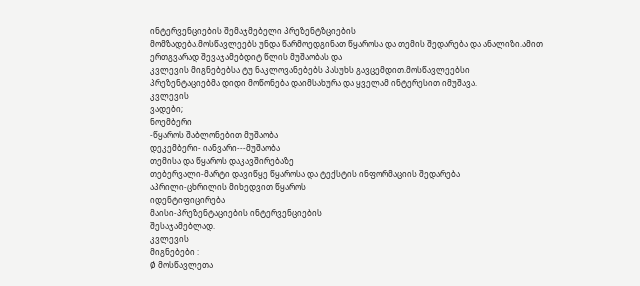ინტერვენციების შემაჯმებელი პრეზენტზციების
მომზადება.მოსწავლეებს უნდა წარმოედგინათ წყაროსა და თემის შედარება და ანალიზი.ამით
ერთგვარად შევაჯამებდიტ წლის მუშაობას და
კვლევის მიგნებებსა ტუ ნაკლოვანებებს პასუხს გავცემდით.მოსწავლეებსი
პრეზენტაციებმა დიდი მოწონება დაიმსახურა და ყველამ ინტერესით იმუშავა.
კვლევის
ვადები;
ნოემბერი
-წყაროს შაბლონებით მუშაობა
დეკემბერი- იანვარი---მუშაობა
თემისა და წყაროს დაკავშირებაზე
თებერვალი-მარტი დავიწყე წყაროსა და ტექსტის ინფორმაციის შედარება
აპრილი-ცხრილის მიხედვით წყაროს
იდენტიფიცირება
მაისი-პრეზენტაციების ინტერვენციების
შესაჯამებლად.
კვლევის
მიგნებები :
Ø მოსწავლეთა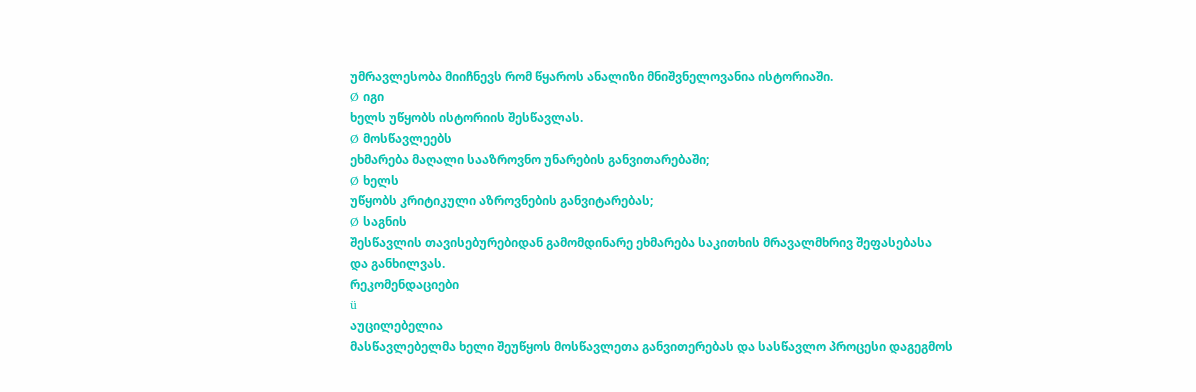უმრავლესობა მიიჩნევს რომ წყაროს ანალიზი მნიშვნელოვანია ისტორიაში.
Ø იგი
ხელს უწყობს ისტორიის შესწავლას.
Ø მოსწავლეებს
ეხმარება მაღალი სააზროვნო უნარების განვითარებაში;
Ø ხელს
უწყობს კრიტიკული აზროვნების განვიტარებას;
Ø საგნის
შესწავლის თავისებურებიდან გამომდინარე ეხმარება საკითხის მრავალმხრივ შეფასებასა
და განხილვას.
რეკომენდაციები
ü
აუცილებელია
მასწავლებელმა ხელი შეუწყოს მოსწავლეთა განვითერებას და სასწავლო პროცესი დაგეგმოს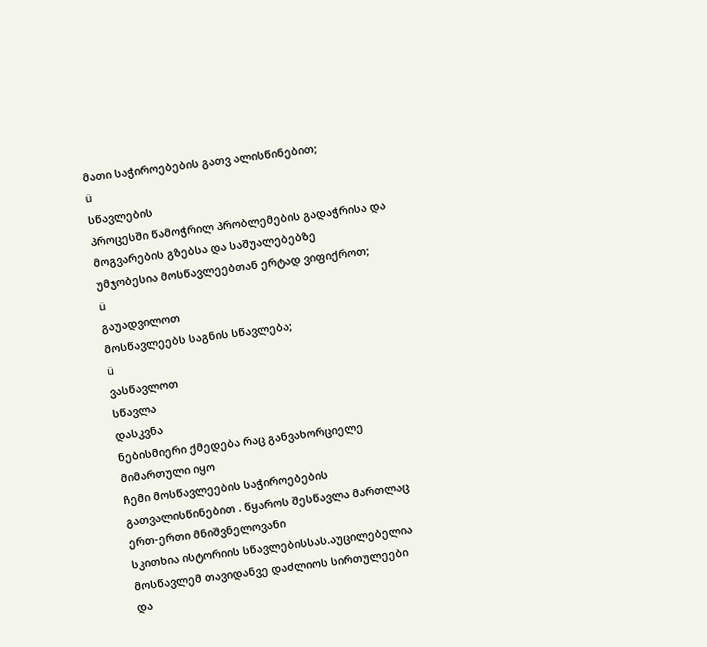მათი საჭიროებების გათვ ალისწინებით;
ü
სწავლების
პროცესში წამოჭრილ პრობლემების გადაჭრისა და მოგვარების გზებსა და საშუალებებზე
უმჯობესია მოსწავლეებთან ერტად ვიფიქროთ;
ü
გაუადვილოთ
მოსწავლეებს საგნის სწავლება;
ü
ვასწავლოთ
სწავლა
დასკვნა
ნებისმიერი ქმედება რაც განვახორციელე მიმართული იყო
ჩემი მოსწავლეების საჭიროებების გათვალისწინებით . წყაროს შესწავლა მართლაც ერთ-ერთი მნიშვნელოვანი
სკითხია ისტორიის სწავლებისსას.აუცილებელია მოსწავლემ თავიდანვე დაძლიოს სირთულეები
და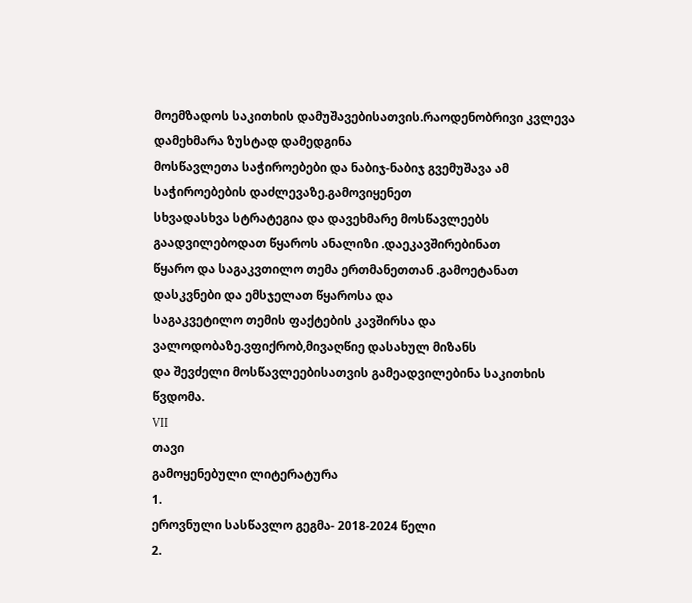მოემზადოს საკითხის დამუშავებისათვის.რაოდენობრივი კვლევა დამეხმარა ზუსტად დამედგინა
მოსწავლეთა საჭიროებები და ნაბიჯ-ნაბიჯ გვემუშავა ამ საჭიროებების დაძლევაზე.გამოვიყენეთ
სხვადასხვა სტრატეგია და დავეხმარე მოსწავლეებს გაადვილებოდათ წყაროს ანალიზი .დაეკავშირებინათ
წყარო და საგაკვთილო თემა ერთმანეთთან .გამოეტანათ დასკვნები და ემსჯელათ წყაროსა და
საგაკვეტილო თემის ფაქტების კავშირსა და ვალოდობაზე.ვფიქრობ,მივაღწიე დასახულ მიზანს
და შევძელი მოსწავლეებისათვის გამეადვილებინა საკითხის წვდომა.
VII
თავი
გამოყენებული ლიტერატურა
1.
ეროვნული სასწავლო გეგმა- 2018-2024 წელი
2.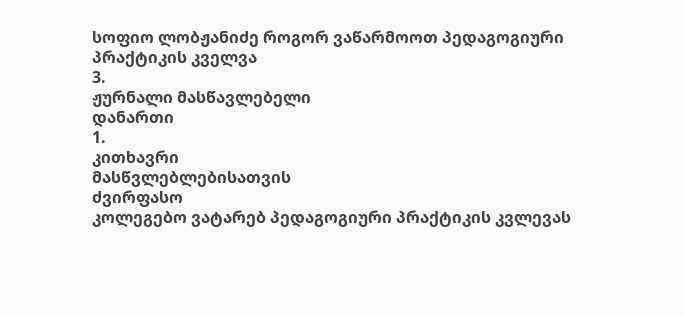სოფიო ლობჟანიძე როგორ ვაწარმოოთ პედაგოგიური
პრაქტიკის კველვა
3.
ჟურნალი მასწავლებელი
დანართი
1.
კითხავრი
მასწვლებლებისათვის
ძვირფასო
კოლეგებო ვატარებ პედაგოგიური პრაქტიკის კვლევას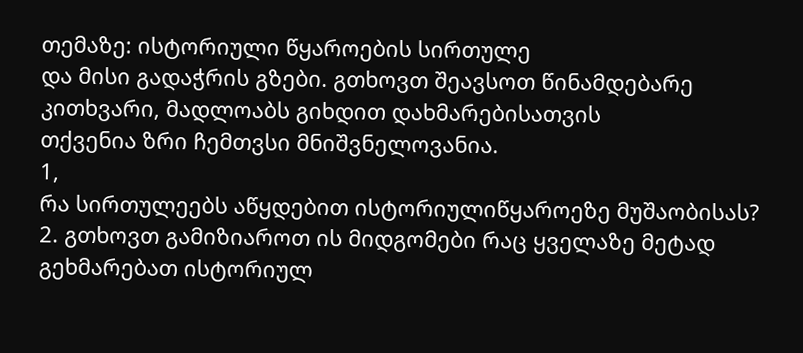თემაზე: ისტორიული წყაროების სირთულე
და მისი გადაჭრის გზები. გთხოვთ შეავსოთ წინამდებარე კითხვარი, მადლოაბს გიხდით დახმარებისათვის
თქვენია ზრი ჩემთვსი მნიშვნელოვანია.
1,
რა სირთულეებს აწყდებით ისტორიულიწყაროეზე მუშაობისას?
2. გთხოვთ გამიზიაროთ ის მიდგომები რაც ყველაზე მეტად
გეხმარებათ ისტორიულ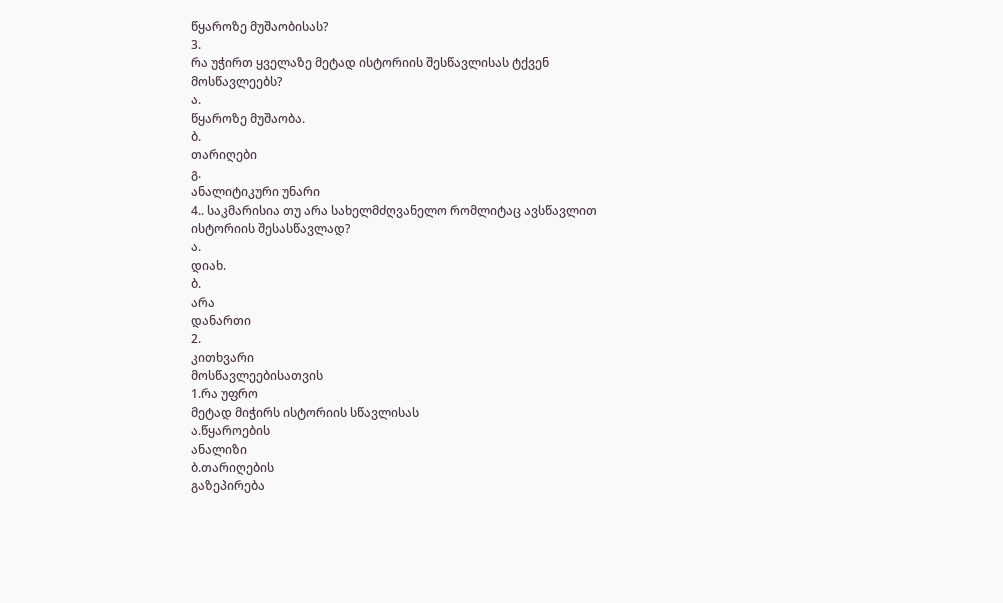წყაროზე მუშაობისას?
3.
რა უჭირთ ყველაზე მეტად ისტორიის შესწავლისას ტქვენ მოსწავლეებს?
ა.
წყაროზე მუშაობა.
ბ.
თარიღები
გ.
ანალიტიკური უნარი
4.. საკმარისია თუ არა სახელმძღვანელო რომლიტაც ავსწავლით
ისტორიის შესასწავლად?
ა.
დიახ.
ბ.
არა
დანართი
2.
კითხვარი
მოსწავლეებისათვის
1.რა უფრო
მეტად მიჭირს ისტორიის სწავლისას
ა.წყაროების
ანალიზი
ბ.თარიღების
გაზეპირება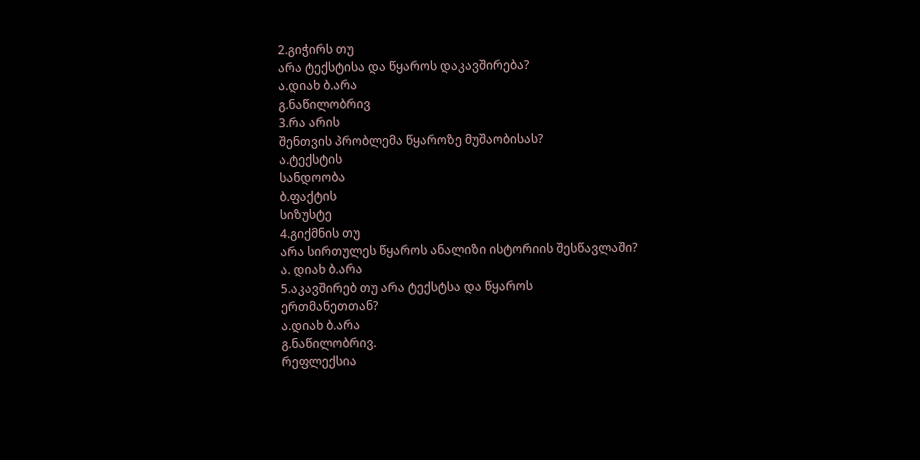2.გიჭირს თუ
არა ტექსტისა და წყაროს დაკავშირება?
ა.დიახ ბ.არა
გ.ნაწილობრივ
3.რა არის
შენთვის პრობლემა წყაროზე მუშაობისას?
ა.ტექსტის
სანდოობა
ბ.ფაქტის
სიზუსტე
4.გიქმნის თუ
არა სირთულეს წყაროს ანალიზი ისტორიის შესწავლაში?
ა. დიახ ბ.არა
5.აკავშირებ თუ არა ტექსტსა და წყაროს
ერთმანეთთან?
ა.დიახ ბ.არა
გ.ნაწილობრივ.
რეფლექსია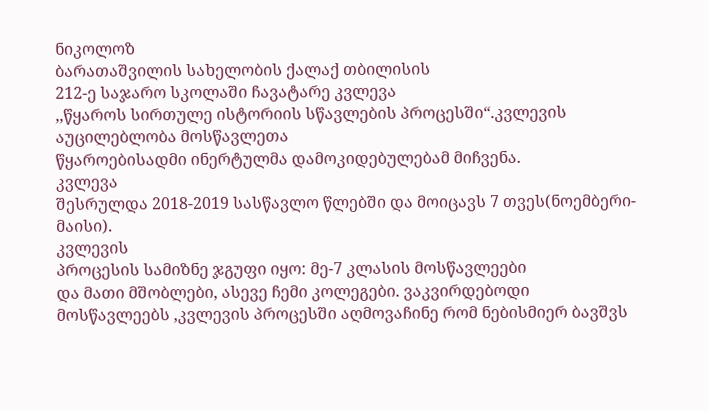ნიკოლოზ
ბარათაშვილის სახელობის ქალაქ თბილისის
212-ე საჯარო სკოლაში ჩავატარე კვლევა
,,წყაროს სირთულე ისტორიის სწავლების პროცესში“.კვლევის აუცილებლობა მოსწავლეთა
წყაროებისადმი ინერტულმა დამოკიდებულებამ მიჩვენა.
კვლევა
შესრულდა 2018-2019 სასწავლო წლებში და მოიცავს 7 თვეს(ნოემბერი-მაისი).
კვლევის
პროცესის სამიზნე ჯგუფი იყო: მე-7 კლასის მოსწავლეები
და მათი მშობლები, ასევე ჩემი კოლეგები. ვაკვირდებოდი
მოსწავლეებს ,კვლევის პროცესში აღმოვაჩინე რომ ნებისმიერ ბავშვს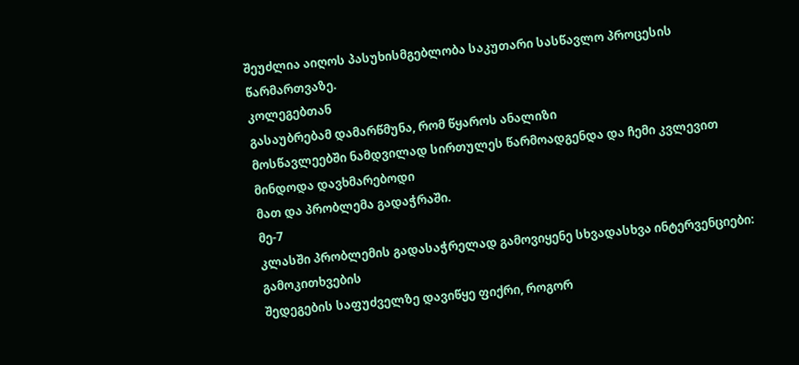შეუძლია აიღოს პასუხისმგებლობა საკუთარი სასწავლო პროცესის
წარმართვაზე.
კოლეგებთან
გასაუბრებამ დამარწმუნა, რომ წყაროს ანალიზი
მოსწავლეებში ნამდვილად სირთულეს წარმოადგენდა და ჩემი კვლევით მინდოდა დავხმარებოდი
მათ და პრობლემა გადაჭრაში.
მე-7
კლასში პრობლემის გადასაჭრელად გამოვიყენე სხვადასხვა ინტერვენციები: გამოკითხვების
შედეგების საფუძველზე დავიწყე ფიქრი, როგორ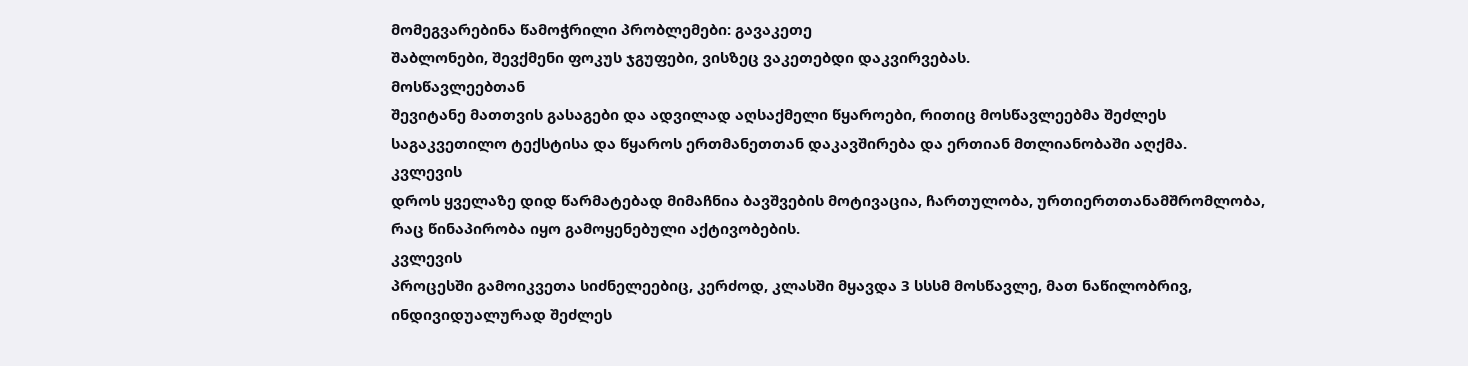მომეგვარებინა წამოჭრილი პრობლემები: გავაკეთე
შაბლონები, შევქმენი ფოკუს ჯგუფები, ვისზეც ვაკეთებდი დაკვირვებას.
მოსწავლეებთან
შევიტანე მათთვის გასაგები და ადვილად აღსაქმელი წყაროები, რითიც მოსწავლეებმა შეძლეს
საგაკვეთილო ტექსტისა და წყაროს ერთმანეთთან დაკავშირება და ერთიან მთლიანობაში აღქმა.
კვლევის
დროს ყველაზე დიდ წარმატებად მიმაჩნია ბავშვების მოტივაცია, ჩართულობა, ურთიერთთანამშრომლობა,
რაც წინაპირობა იყო გამოყენებული აქტივობების.
კვლევის
პროცესში გამოიკვეთა სიძნელეებიც, კერძოდ, კლასში მყავდა 3 სსსმ მოსწავლე, მათ ნაწილობრივ,
ინდივიდუალურად შეძლეს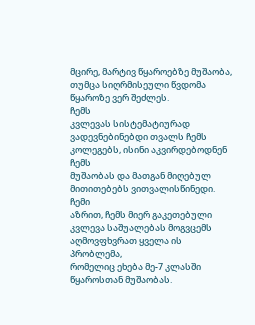მცირე, მარტივ წყაროებზე მუშაობა, თუმცა სიღრმისეული წვდომა
წყაროზე ვერ შეძლეს.
ჩემს
კვლევას სისტემატიურად ვადევნებინებდი თვალს ჩემს კოლეგებს, ისინი აკვირდებოდნენ ჩემს
მუშაობას და მათგან მიღებულ მითითებებს ვითვალისწინედი.
ჩემი
აზრით, ჩემს მიერ გაკეთებული კვლევა საშუალებას მოგვცემს აღმოვფხვრათ ყველა ის პრობლემა,
რომელიც ეხება მე-7 კლასში წყაროსთან მუშაობას.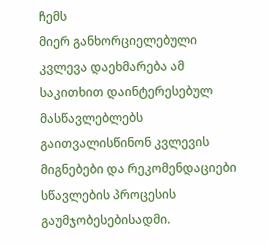ჩემს
მიერ განხორციელებული კვლევა დაეხმარება ამ საკითხით დაინტერესებულ მასწავლებლებს გაითვალისწინონ კვლევის მიგნებები და რეკომენდაციები
სწავლების პროცესის გაუმჯობესებისადმი.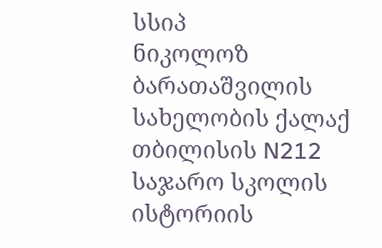სსიპ
ნიკოლოზ ბარათაშვილის სახელობის ქალაქ თბილისის N212 საჯარო სკოლის ისტორიის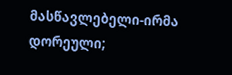მასწავლებელი-ირმა
დორეული;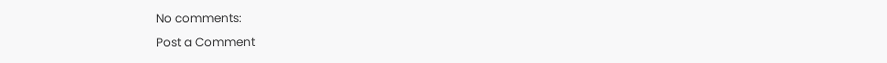No comments:
Post a Comment